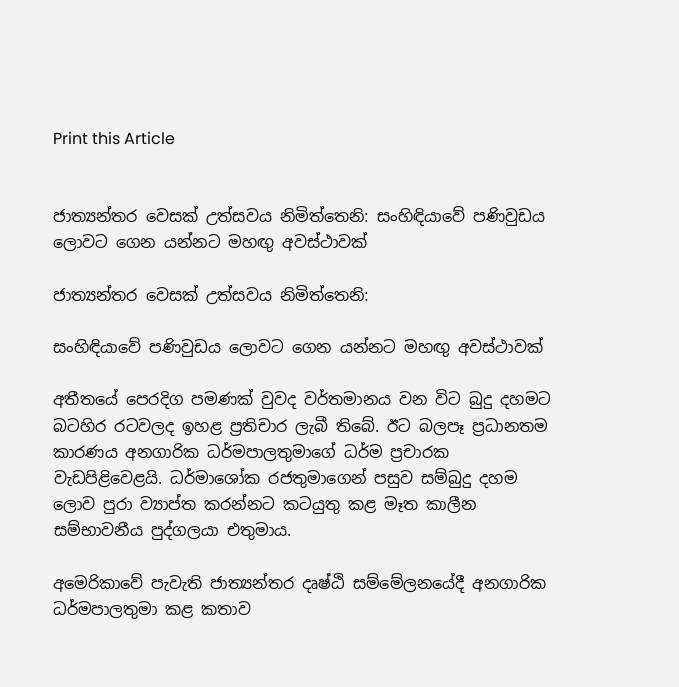Print this Article


ජාත්‍යන්තර වෙසක් උත්සවය නිමිත්තෙනි: සංහිඳියාවේ පණිවුඩය ලොවට ගෙන යන්නට මහඟු අවස්ථාවක්

ජාත්‍යන්තර වෙසක් උත්සවය නිමිත්තෙනි:

සංහිඳියාවේ පණිවුඩය ලොවට ගෙන යන්නට මහඟු අවස්ථාවක්

අතීතයේ පෙරදිග පමණක් වුවද වර්තමානය වන විට බුදු දහමට බටහිර රටවලද ඉහළ ප්‍රතිචාර ලැබී තිබේ. ඊට බලපෑ ප්‍රධානතම කාරණය අනගාරික ධර්මපාලතුමාගේ ධර්ම ප්‍රචාරක වැඩපිළිවෙළයි. ධර්මාශෝක රජතුමාගෙන් පසුව සම්බුදු දහම ලොව පුරා ව්‍යාප්ත කරන්නට කටයුතු කළ මෑත කාලීන සම්භාවනීය පුද්ගලයා එතුමාය.

අමෙරිකාවේ පැවැති ජාත්‍යන්තර දෘෂ්ඨි සම්මේලනයේදී අනගාරික ධර්මපාලතුමා කළ කතාව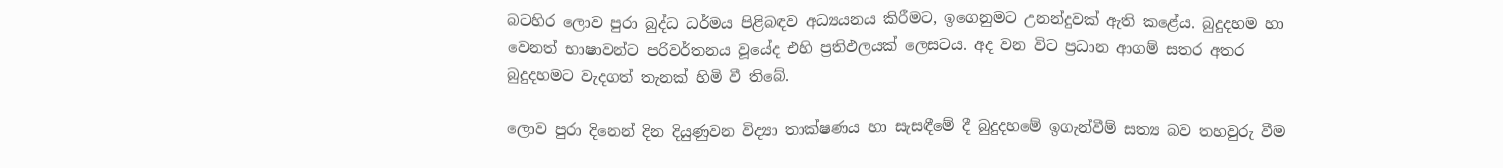බටහිර ලොව පුරා බුද්ධ ධර්මය පිළිබඳව අධ්‍යයනය කිරීමට, ඉගෙනුමට උනන්දුවක් ඇති කළේය. බුදුදහම හා වෙනත් භාෂාවන්ට පරිවර්තනය වූයේද එහි ප්‍රතිඵලයක් ලෙසටය. අද වන විට ප්‍රධාන ආගම් සතර අතර බුදුදහමට වැදගත් තැනක් හිමි වී තිබේ.

ලොව පුරා දිනෙන් දින දියුණුවන විද්‍යා තාක්ෂණය හා සැසඳීමේ දී බුදුදහමේ ඉගැන්වීම් සත්‍ය බව තහවුරු වීම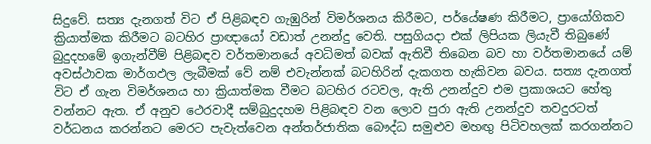සිදුවේ. සත්‍ය දැනගත් විට ඒ පිළිබඳව ගැඹුරින් විමර්ශනය කිරීමට, පර්යේෂණ කිරීමට, ප්‍රායෝගිකව ක්‍රියාත්මක කිරීමට බටහිර ප්‍රාඥායෝ වඩාත් උනන්දු වෙති. පසුගියදා එක් ලිපියක ලියැවී තිබුණේ බුදුදහමේ ඉගැන්වීම් පිළිබඳව වර්තමානයේ අවධිමත් බවක් ඇතිවී තිබෙන බව හා වර්තමානයේ යම් අවස්ථාවක මාර්ගඵල ලැබීමක් වේ නම් එවැන්නක් බටහිරින් දැකගත හැකිවන බවය. සත්‍ය දැනගත් විට ඒ ගැන විමර්ශනය හා ක්‍රියාත්මක වීමට බටහිර රටවල, ඇති උනන්දුව එම ප්‍රකාශයට හේතු වන්නට ඇත. ඒ අනුව ථෙරවාදී සම්බුදුදහම පිළිබඳව වන ලොව පුරා ඇති උනන්දුව තවදුරටත් වර්ධනය කරන්නට මෙරට පැවැත්වෙන අන්තර්ජාතික බෞද්ධ සමුළුව මහඟු පිටිවහලක් කරගන්නට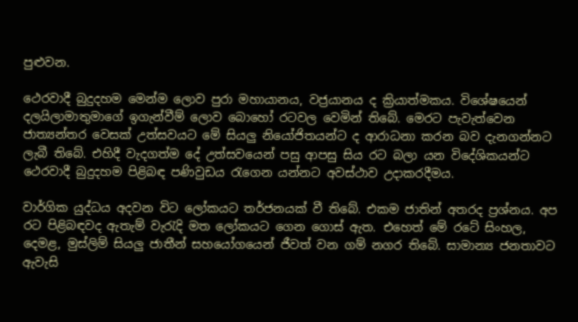පුළුවන.

ථෙරවාදී බුදුදහම මෙන්ම ලොව පුරා මහායානය, වජ්‍රයානය ද ක්‍රියාත්මකය. විශේෂයෙන් දලයිලාමාතුමාගේ ඉගැන්වීම් ලොව බොහෝ රටවල වෙමින් තිබේ. මෙරට පැවැත්වෙන ජාත්‍යන්තර වෙසක් උත්සවයට මේ සියලු නියෝජිතයන්ට ද ආරාධනා කරන බව දැනගන්නට ලැබී තිබේ. එහිදී වැදගත්ම දේ උත්සවයෙන් පසු ආපසු සිය රට බලා යන විදේශිකයන්ට ථෙරවාදී බුදුදහම පිළිබඳ පණිවුඩය රැගෙන යන්නට අවස්ථාව උදාකරදීමය.

වාර්ගික යුද්ධය අදවන විට ලෝකයට තර්ජනයක් වී තිබේ. එකම ජාතින් අතරද ප්‍රශ්නය. අප රට පිළිබඳවද ඇතැම් වැරැදි මත ලෝකයට ගෙන ගොස් ඇත. එහෙත් මේ රටේ සිංහල, දෙමළ, මුස්ලිම් සියලු ජාතීන් සහයෝගයෙන් ජීවත් වන ගම් නගර තිබේ. සාමාන්‍ය ජනතාවට ඇවැසි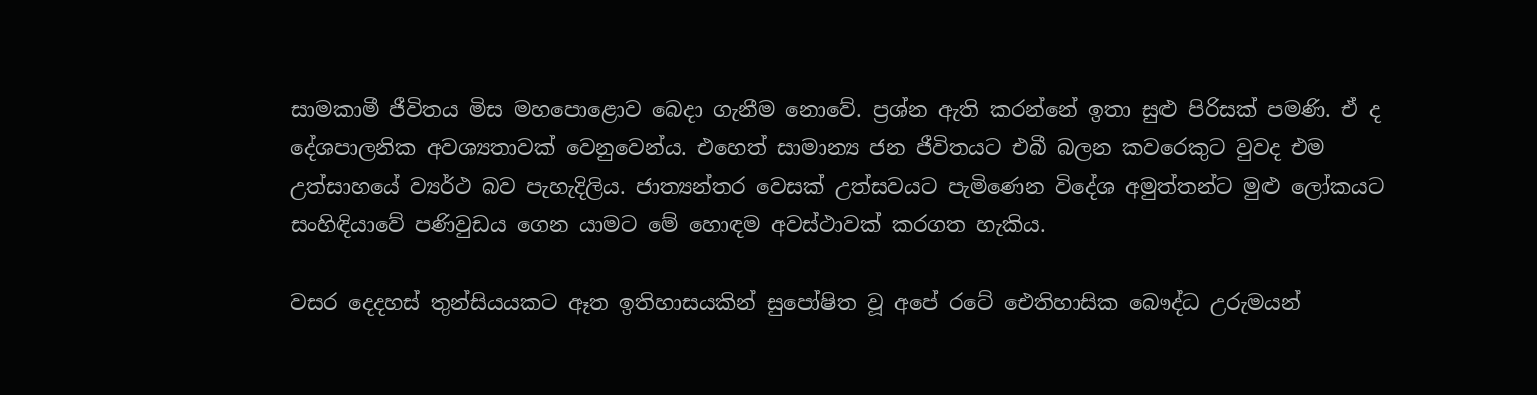සාමකාමී ජීවිතය මිස මහපොළොව බෙදා ගැනීම නොවේ. ප්‍රශ්න ඇති කරන්නේ ඉතා සුළු පිරිසක් පමණි. ඒ ද දේශපාලනික අවශ්‍යතාවක් වෙනුවෙන්ය. එහෙත් සාමාන්‍ය ජන ජීවිතයට එබී බලන කවරෙකුට වුවද එම උත්සාහයේ ව්‍යර්ථ බව පැහැදිලිය. ජාත්‍යන්තර වෙසක් උත්සවයට පැමිණෙන විදේශ අමුත්තන්ට මුළු ලෝකයට සංහිඳියාවේ පණිවුඩය ගෙන යාමට මේ හොඳම අවස්ථාවක් කරගත හැකිය.

වසර දෙදහස් තුන්සියයකට ඈත ඉතිහාසයකින් සුපෝෂිත වූ අපේ රටේ ඓතිහාසික බෞද්ධ උරුමයන්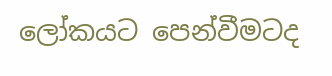ලෝකයට පෙන්වීමටද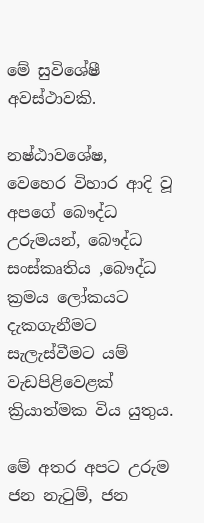මේ සුවිශේෂී අවස්ථාවකි.

නෂ්ඨාවශේෂ, වෙහෙර විහාර ආදි වූ අපගේ බෞද්ධ උරුමයන්, බෞද්ධ සංස්කෘතිය ,බෞද්ධ ක්‍රමය ලෝකයට දැකගැනීමට සැලැස්වීමට යම් වැඩපිළිවෙළක් ක්‍රියාත්මක විය යුතුය.

මේ අතර අපට උරුම ජන නැටුම්, ජන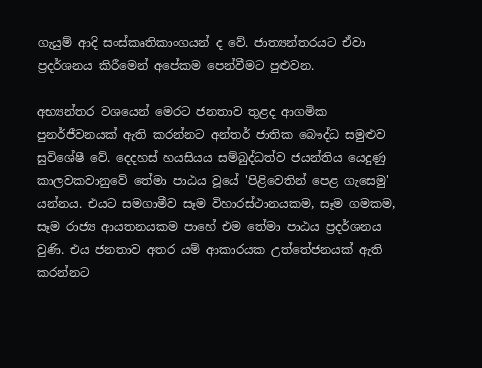ගැයුම් ආදි සංස්කෘතිකාංගයන් ද වේ. ජාත්‍යන්තරයට ඒවා ප්‍රදර්ශනය කිරීමෙන් අපේකම පෙන්වීමට පුළුවන.

අභ්‍යන්තර වශයෙන් මෙරට ජනතාව තුළද ආගමික පුනර්ජීවනයක් ඇති කරන්නට අන්තර් ජාතික බෞද්ධ සමුළුව සුවිශේෂී වේ. දෙදහස් හයසියය සම්බුද්ධත්ව ජයන්තිය යෙදුණු කාලවකවානුවේ තේමා පාඨය වූයේ 'පිළිවෙතින් පෙළ ගැසෙමු' යන්නය. එයට සමගාමීව සෑම විහාරස්ථානයකම, සෑම ගමකම, සෑම රාජ්‍ය ආයතනයකම පාහේ එම තේමා පාඨය ප්‍රදර්ශනය වුණි. එය ජනතාව අතර යම් ආකාරයක උත්තේජනයක් ඇති කරන්නට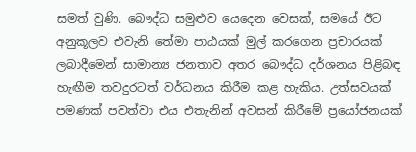සමත් වුණි. බෞද්ධ සමුළුව යෙදෙන වෙසක්, සමයේ ඊට අනුකූලව එවැනි තේමා පාඨයක් මුල් කරගෙන ප්‍රචාරයක් ලබාදීමෙන් සාමාන්‍ය ජනතාව අතර බෞද්ධ දර්ශනය පිළිබඳ හැඟීම තවදුරටත් වර්ධනය කිරීම කළ හැකිය. උත්සවයක් පමණක් පවත්වා එය එතැනින් අවසන් කිරීමේ ප්‍රයෝජනයක්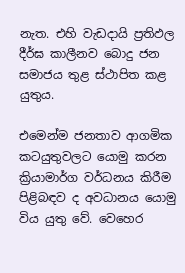නැත. එහි වැඩදායි ප්‍රතිඵල දීර්ඝ කාලීනව බොදු ජන සමාජය තුළ ස්ථාපිත කළ යුතුය.

එමෙන්ම ජනතාව ආගමික කටයුතුවලට යොමු කරන ක්‍රියාමාර්ග වර්ධනය කිරීම පිළිබඳව ද අවධානය යොමු විය යුතු වේ. වෙහෙර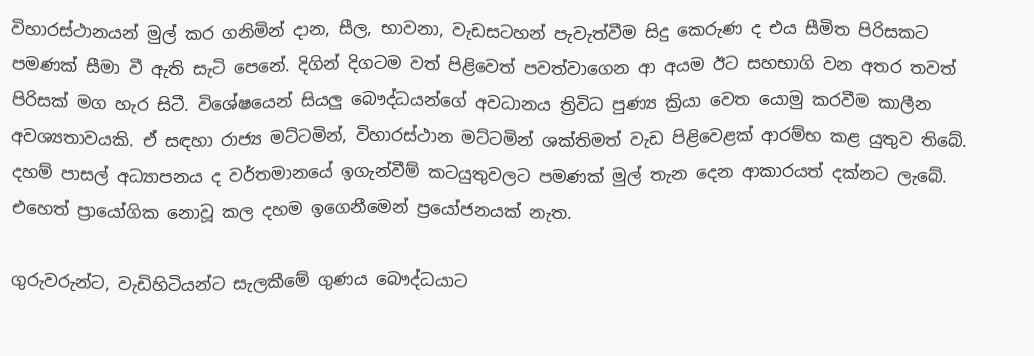විහාරස්ථානයන් මුල් කර ගනිමින් දාන, සීල, භාවනා, වැඩසටහන් පැවැත්වීම සිදු කෙරුණ ද එය සීමිත පිරිසකට පමණක් සීමා වී ඇති සැටි පෙනේ. දිගින් දිගටම වත් පිළිවෙත් පවත්වාගෙන ආ අයම ඊට සහභාගි වන අතර තවත් පිරිසක් මග හැර සිටී. විශේෂයෙන් සියලු බෞද්ධයන්ගේ අවධානය ත්‍රිවිධ පුණ්‍ය ක්‍රියා වෙත යොමු කරවීම කාලීන අවශ්‍යතාවයකි. ඒ සඳහා රාජ්‍ය මට්ටමින්, විහාරස්ථාන මට්ටමින් ශක්තිමත් වැඩ පිළිවෙළක් ආරම්භ කළ යුතුව තිබේ. දහම් පාසල් අධ්‍යාපනය ද වර්තමානයේ ඉගැන්වීම් කටයුතුවලට පමණක් මුල් තැන දෙන ආකාරයත් දක්නට ලැබේ. එහෙත් ප්‍රායෝගික නොවූ කල දහම ඉගෙනීමෙන් ප්‍රයෝජනයක් නැත.

ගුරුවරුන්ට, වැඩිහිටියන්ට සැලකීමේ ගුණය බෞද්ධයාට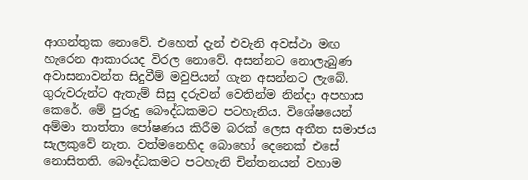ආගන්තුක නොවේ. එහෙත් දැන් එවැනි අවස්ථා මඟ හැරෙන ආකාරයද විරල නොවේ. අසන්නට නොලැබුණ අවාසනාවන්ත සිදුවීම් මවුපියන් ගැන අසන්නට ලැබේ. ගුරුවරුන්ට ඇතැම් සිසු දරුවන් වෙතින්ම නින්දා අපහාස කෙරේ. මේ පුරුදු බෞද්ධකමට පටහැනිය. විශේෂයෙන් අම්මා තාත්තා පෝෂණය කිරීම බරක් ලෙස අතීත සමාජය සැලකුවේ නැත. වත්මනෙහිද බොහෝ දෙනෙක් එසේ නොසිතති. බෞද්ධකමට පටහැනි චින්තනයන් වහාම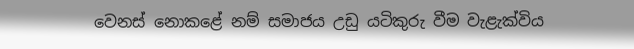වෙනස් නොකළේ නම් සමාජය උඩු යටිකුරු වීම වැළැක්විය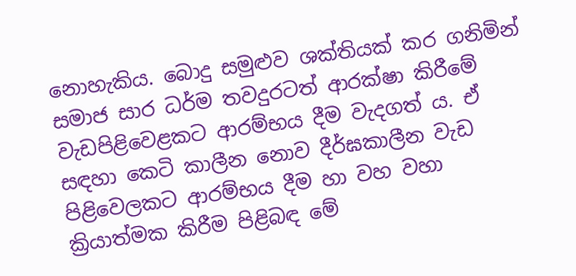නොහැකිය. බොදු සමුළුව ශක්තියක් කර ගනිමින් සමාජ සාර ධර්ම තවදුරටත් ආරක්ෂා කිරීමේ වැඩපිළිවෙළකට ආරම්භය දීම වැදගත් ය. ඒ සඳහා කෙටි කාලීන නොව දීර්ඝකාලීන වැඩ පිළිවෙලකට ආරම්භය දීම හා වහ වහා ක්‍රියාත්මක කිරීම පිළිබඳ මේ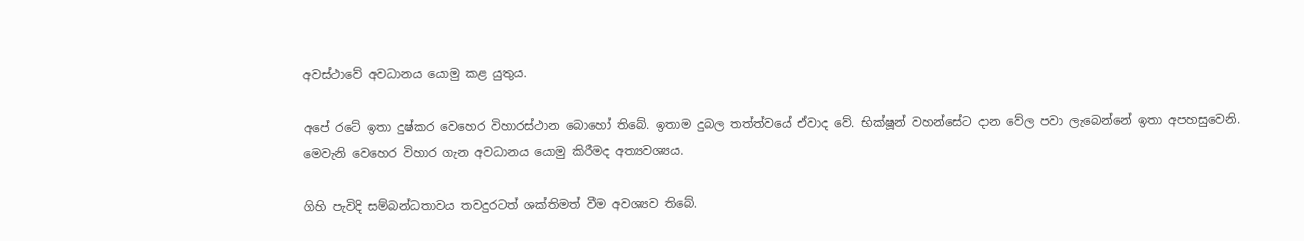අවස්ථාවේ අවධානය යොමු කළ යුතුය.

අපේ රටේ ඉතා දුෂ්කර වෙහෙර විහාරස්ථාන බොහෝ තිබේ. ඉතාම දුබල තත්ත්වයේ ඒවාද වේ. භික්ෂූන් වහන්සේට දාන වේල පවා ලැබෙන්නේ ඉතා අපහසුවෙනි. මෙවැනි වෙහෙර විහාර ගැන අවධානය යොමු කිරීමද අත්‍යවශ්‍යය.

ගිහි පැවිදි සම්බන්ධතාවය තවදුරටත් ශක්තිමත් වීම අවශ්‍යව තිබේ.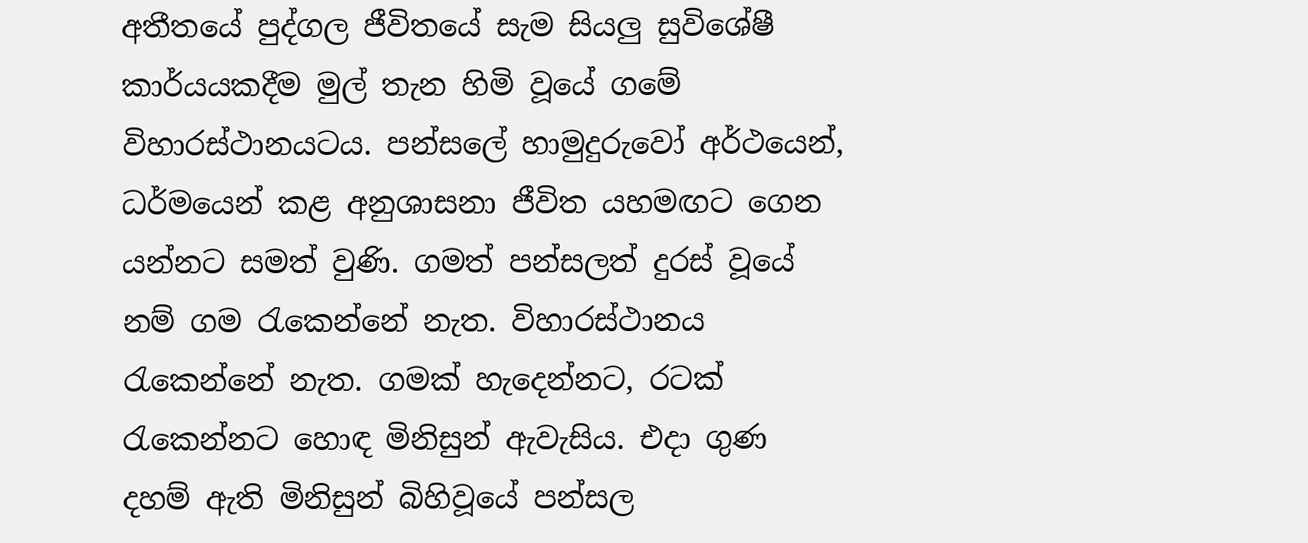අතීතයේ පුද්ගල ජීවිතයේ සැම සියලු සුවිශේෂී කාර්යයකදීම මුල් තැන හිමි වූයේ ගමේ විහාරස්ථානයටය. පන්සලේ හාමුදුරුවෝ අර්ථයෙන්, ධර්මයෙන් කළ අනුශාසනා ජීවිත යහමඟට ගෙන යන්නට සමත් වුණි. ගමත් පන්සලත් දුරස් වූයේ නම් ගම රැකෙන්නේ නැත. විහාරස්ථානය රැකෙන්නේ නැත. ගමක් හැදෙන්නට, රටක් රැකෙන්නට හොඳ මිනිසුන් ඇවැසිය. එදා ගුණ දහම් ඇති මිනිසුන් බිහිවූයේ පන්සල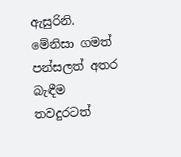ඇසුරිනි. මේනිසා ගමත් පන්සලත් අතර බැඳීම තවදුරටත්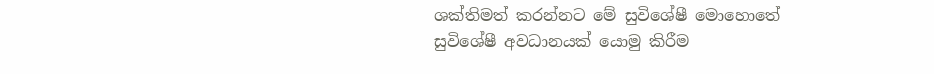ශක්තිමත් කරන්නට මේ සුවිශේෂී මොහොතේ සුවිශේෂී අවධානයක් යොමු කිරීම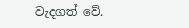වැදගත් වේ.